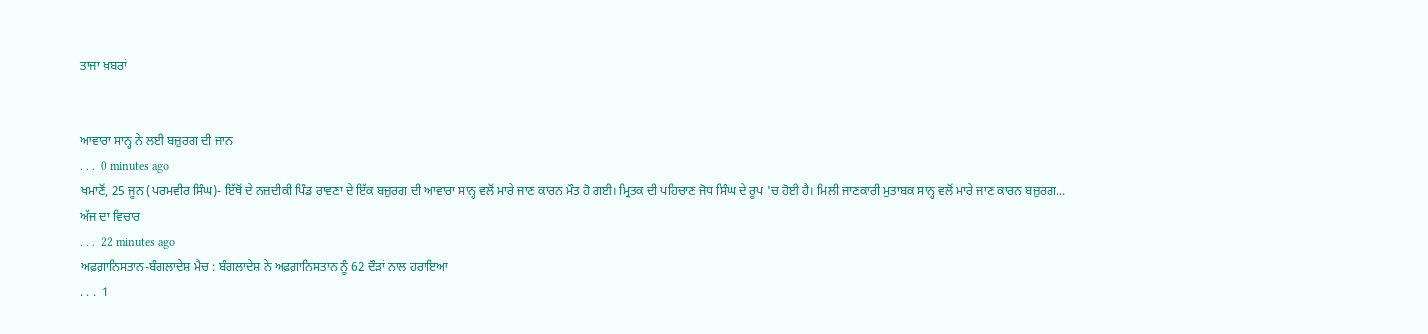ਤਾਜਾ ਖ਼ਬਰਾਂ


ਆਵਾਰਾ ਸਾਨ੍ਹ ਨੇ ਲਈ ਬਜ਼ੁਰਗ ਦੀ ਜਾਨ
. . .  0 minutes ago
ਖਮਾਣੋਂ, 25 ਜੂਨ (ਪਰਮਵੀਰ ਸਿੰਘ)- ਇੱਥੋਂ ਦੇ ਨਜ਼ਦੀਕੀ ਪਿੰਡ ਰਾਵਣਾ ਦੇ ਇੱਕ ਬਜ਼ੁਰਗ ਦੀ ਆਵਾਰਾ ਸਾਨ੍ਹ ਵਲੋਂ ਮਾਰੇ ਜਾਣ ਕਾਰਨ ਮੌਤ ਹੋ ਗਈ। ਮ੍ਰਿਤਕ ਦੀ ਪਹਿਚਾਣ ਜੋਧ ਸਿੰਘ ਦੇ ਰੂਪ 'ਚ ਹੋਈ ਹੈ। ਮਿਲੀ ਜਾਣਕਾਰੀ ਮੁਤਾਬਕ ਸਾਨ੍ਹ ਵਲੋਂ ਮਾਰੇ ਜਾਣ ਕਾਰਨ ਬਜ਼ੁਰਗ...
ਅੱਜ ਦਾ ਵਿਚਾਰ
. . .  22 minutes ago
ਅਫ਼ਗ਼ਾਨਿਸਤਾਨ-ਬੰਗਲਾਦੇਸ਼ ਮੈਚ : ਬੰਗਲਾਦੇਸ਼ ਨੇ ਅਫ਼ਗ਼ਾਨਿਸਤਾਨ ਨੂੰ 62 ਦੌੜਾਂ ਨਾਲ ਹਰਾਇਆ
. . .  1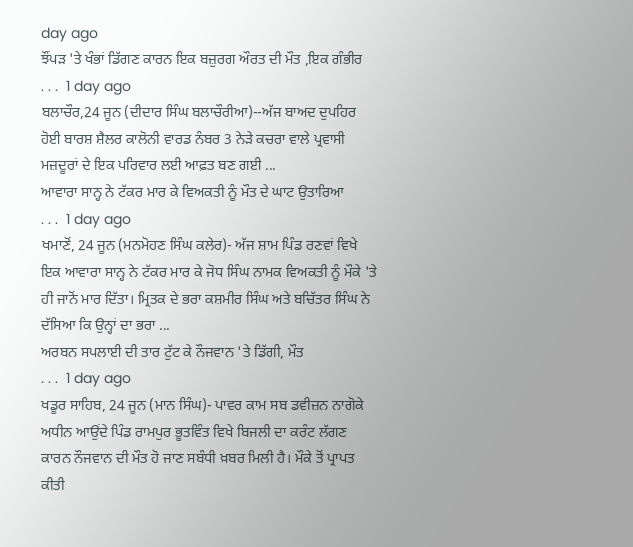day ago
ਝੌਂਪੜ 'ਤੇ ਖੰਭਾਂ ਡਿੱਗਣ ਕਾਰਨ ਇਕ ਬਜ਼ੁਰਗ ਔਰਤ ਦੀ ਮੌਤ ,ਇਕ ਗੰਭੀਰ
. . .  1 day ago
ਬਲਾਚੌਰ,24 ਜੂਨ (ਦੀਦਾਰ ਸਿੰਘ ਬਲਾਚੌਰੀਆ)--ਅੱਜ ਬਾਅਦ ਦੁਪਹਿਰ ਹੋਈ ਬਾਰਸ਼ ਸ਼ੈਲਰ ਕਾਲੋਨੀ ਵਾਰਡ ਨੰਬਰ 3 ਨੇੜੇ ਕਚਰਾ ਵਾਲੇ ਪ੍ਰਵਾਸੀ ਮਜ਼ਦੂਰਾਂ ਦੇ ਇਕ ਪਰਿਵਾਰ ਲਈ ਆਫ਼ਤ ਬਣ ਗਈ ...
ਆਵਾਰਾ ਸਾਨ੍ਹ ਨੇ ਟੱਕਰ ਮਾਰ ਕੇ ਵਿਅਕਤੀ ਨੂੰ ਮੌਤ ਦੇ ਘਾਟ ਉਤਾਰਿਆ
. . .  1 day ago
ਖਮਾਣੋਂ, 24 ਜੂਨ (ਮਨਮੋਹਣ ਸਿੰਘ ਕਲੇਰ)- ਅੱਜ ਸ਼ਾਮ ਪਿੰਡ ਰਣਵਾਂ ਵਿਖੇ ਇਕ ਆਵਾਰਾ ਸਾਨ੍ਹ ਨੇ ਟੱਕਰ ਮਾਰ ਕੇ ਜੋਧ ਸਿੰਘ ਨਾਮਕ ਵਿਅਕਤੀ ਨੂੰ ਮੌਕੇ 'ਤੇ ਹੀ ਜਾਨੋਂ ਮਾਰ ਦਿੱਤਾ। ਮ੍ਰਿਤਕ ਦੇ ਭਰਾ ਕਸ਼ਮੀਰ ਸਿੰਘ ਅਤੇ ਬਚਿੱਤਰ ਸਿੰਘ ਨੇ ਦੱਸਿਆ ਕਿ ਉਨ੍ਹਾਂ ਦਾ ਭਰਾ ...
ਅਰਬਨ ਸਪਲਾਈ ਦੀ ਤਾਰ ਟੁੱਟ ਕੇ ਨੌਜਵਾਨ 'ਤੇ ਡਿੱਗੀ, ਮੌਤ
. . .  1 day ago
ਖਡੂਰ ਸਾਹਿਬ, 24 ਜੂਨ (ਮਾਨ ਸਿੰਘ)- ਪਾਵਰ ਕਾਮ ਸਬ ਡਵੀਜ਼ਨ ਨਾਗੋਕੇ ਅਧੀਨ ਆਉਂਦੇ ਪਿੰਡ ਰਾਮਪੁਰ ਭੂਤਵਿੰਤ ਵਿਖੇ ਬਿਜਲੀ ਦਾ ਕਰੰਟ ਲੱਗਣ ਕਾਰਨ ਨੌਜਵਾਨ ਦੀ ਮੌਤ ਹੋ ਜਾਣ ਸਬੰਧੀ ਖ਼ਬਰ ਮਿਲੀ ਹੈ। ਮੌਕੇ ਤੋਂ ਪ੍ਰਾਪਤ ਕੀਤੀ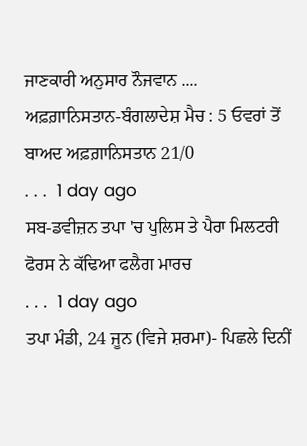ਜਾਣਕਾਰੀ ਅਨੁਸਾਰ ਨੌਜਵਾਨ ....
ਅਫ਼ਗ਼ਾਨਿਸਤਾਨ-ਬੰਗਲਾਦੇਸ਼ ਮੈਚ : 5 ਓਵਰਾਂ ਤੋਂ ਬਾਅਦ ਅਫ਼ਗ਼ਾਨਿਸਤਾਨ 21/0
. . .  1 day ago
ਸਬ-ਡਵੀਜ਼ਨ ਤਪਾ 'ਚ ਪੁਲਿਸ ਤੇ ਪੈਰਾ ਮਿਲਟਰੀ ਫੋਰਸ ਨੇ ਕੱਢਿਆ ਫਲੈਗ ਮਾਰਚ
. . .  1 day ago
ਤਪਾ ਮੰਡੀ, 24 ਜੂਨ (ਵਿਜੇ ਸ਼ਰਮਾ)- ਪਿਛਲੇ ਦਿਨੀਂ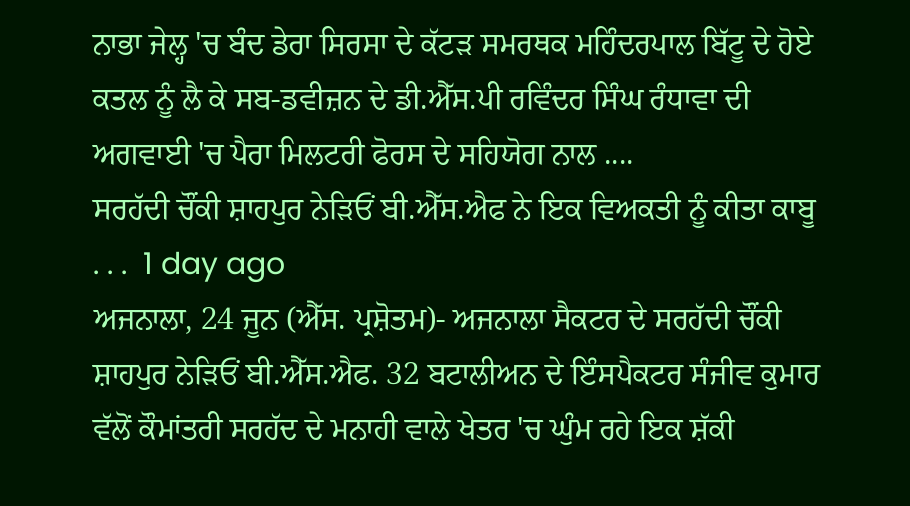ਨਾਭਾ ਜੇਲ੍ਹ 'ਚ ਬੰਦ ਡੇਰਾ ਸਿਰਸਾ ਦੇ ਕੱਟੜ ਸਮਰਥਕ ਮਹਿੰਦਰਪਾਲ ਬਿੱਟੂ ਦੇ ਹੋਏ ਕਤਲ ਨੂੰ ਲੈ ਕੇ ਸਬ-ਡਵੀਜ਼ਨ ਦੇ ਡੀ.ਐੱਸ.ਪੀ ਰਵਿੰਦਰ ਸਿੰਘ ਰੰਧਾਵਾ ਦੀ ਅਗਵਾਈ 'ਚ ਪੈਰਾ ਮਿਲਟਰੀ ਫੋਰਸ ਦੇ ਸਹਿਯੋਗ ਨਾਲ ....
ਸਰਹੱਦੀ ਚੌਂਕੀ ਸ਼ਾਹਪੁਰ ਨੇੜਿਓਂ ਬੀ.ਐੱਸ.ਐਫ ਨੇ ਇਕ ਵਿਅਕਤੀ ਨੂੰ ਕੀਤਾ ਕਾਬੂ
. . .  1 day ago
ਅਜਨਾਲਾ, 24 ਜੂਨ (ਐੱਸ. ਪ੍ਰਸ਼ੋਤਮ)- ਅਜਨਾਲਾ ਸੈਕਟਰ ਦੇ ਸਰਹੱਦੀ ਚੌਂਕੀ ਸ਼ਾਹਪੁਰ ਨੇੜਿਓਂ ਬੀ.ਐੱਸ.ਐਫ. 32 ਬਟਾਲੀਅਨ ਦੇ ਇੰਸਪੈਕਟਰ ਸੰਜੀਵ ਕੁਮਾਰ ਵੱਲੋਂ ਕੌਮਾਂਤਰੀ ਸਰਹੱਦ ਦੇ ਮਨਾਹੀ ਵਾਲੇ ਖੇਤਰ 'ਚ ਘੁੰਮ ਰਹੇ ਇਕ ਸ਼ੱਕੀ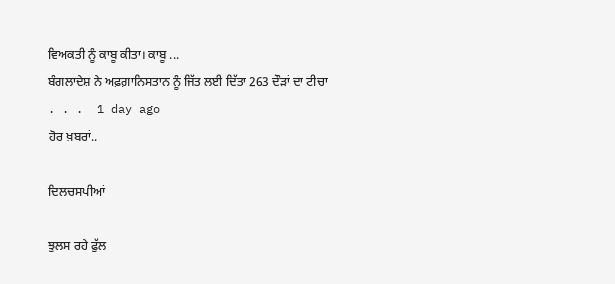ਵਿਅਕਤੀ ਨੂੰ ਕਾਬੂ ਕੀਤਾ। ਕਾਬੂ ...
ਬੰਗਲਾਦੇਸ਼ ਨੇ ਅਫ਼ਗ਼ਾਨਿਸਤਾਨ ਨੂੰ ਜਿੱਤ ਲਈ ਦਿੱਤਾ 263 ਦੌੜਾਂ ਦਾ ਟੀਚਾ
. . .  1 day ago
ਹੋਰ ਖ਼ਬਰਾਂ..

ਦਿਲਚਸਪੀਆਂ

ਝੁਲਸ ਰਹੇ ਫੁੱਲ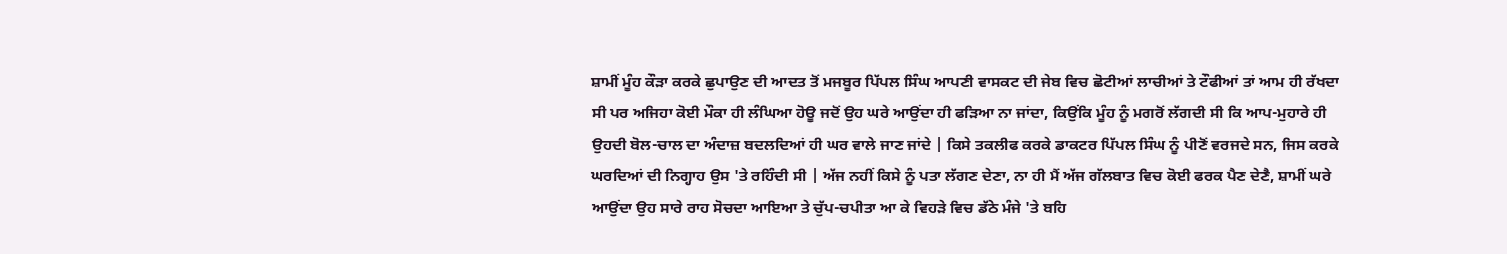ਸ਼ਾਮੀਂ ਮੂੰਹ ਕੌੜਾ ਕਰਕੇ ਛੁਪਾਉਣ ਦੀ ਆਦਤ ਤੋਂ ਮਜਬੂਰ ਪਿੱਪਲ ਸਿੰਘ ਆਪਣੀ ਵਾਸਕਟ ਦੀ ਜੇਬ ਵਿਚ ਛੋਟੀਆਂ ਲਾਚੀਆਂ ਤੇ ਟੌਫੀਆਂ ਤਾਂ ਆਮ ਹੀ ਰੱਖਦਾ ਸੀ ਪਰ ਅਜਿਹਾ ਕੋਈ ਮੌਕਾ ਹੀ ਲੰਘਿਆ ਹੋਊ ਜਦੋਂ ਉਹ ਘਰੇ ਆਉਂਦਾ ਹੀ ਫੜਿਆ ਨਾ ਜਾਂਦਾ, ਕਿਉਂਕਿ ਮੂੰਹ ਨੂੰ ਮਗਰੋਂ ਲੱਗਦੀ ਸੀ ਕਿ ਆਪ-ਮੁਹਾਰੇ ਹੀ ਉਹਦੀ ਬੋਲ-ਚਾਲ ਦਾ ਅੰਦਾਜ਼ ਬਦਲਦਿਆਂ ਹੀ ਘਰ ਵਾਲੇ ਜਾਣ ਜਾਂਦੇ | ਕਿਸੇ ਤਕਲੀਫ ਕਰਕੇ ਡਾਕਟਰ ਪਿੱਪਲ ਸਿੰਘ ਨੂੰ ਪੀਣੋਂ ਵਰਜਦੇ ਸਨ, ਜਿਸ ਕਰਕੇ ਘਰਦਿਆਂ ਦੀ ਨਿਗ੍ਹਾਹ ਉਸ 'ਤੇ ਰਹਿੰਦੀ ਸੀ | ਅੱਜ ਨਹੀਂ ਕਿਸੇ ਨੂੰ ਪਤਾ ਲੱਗਣ ਦੇਣਾ, ਨਾ ਹੀ ਮੈਂ ਅੱਜ ਗੱਲਬਾਤ ਵਿਚ ਕੋਈ ਫਰਕ ਪੈਣ ਦੇਣੈ, ਸ਼ਾਮੀਂ ਘਰੇ ਆਉਂਦਾ ਉਹ ਸਾਰੇ ਰਾਹ ਸੋਚਦਾ ਆਇਆ ਤੇ ਚੁੱਪ-ਚਪੀਤਾ ਆ ਕੇ ਵਿਹੜੇ ਵਿਚ ਡੱਠੇ ਮੰਜੇ 'ਤੇ ਬਹਿ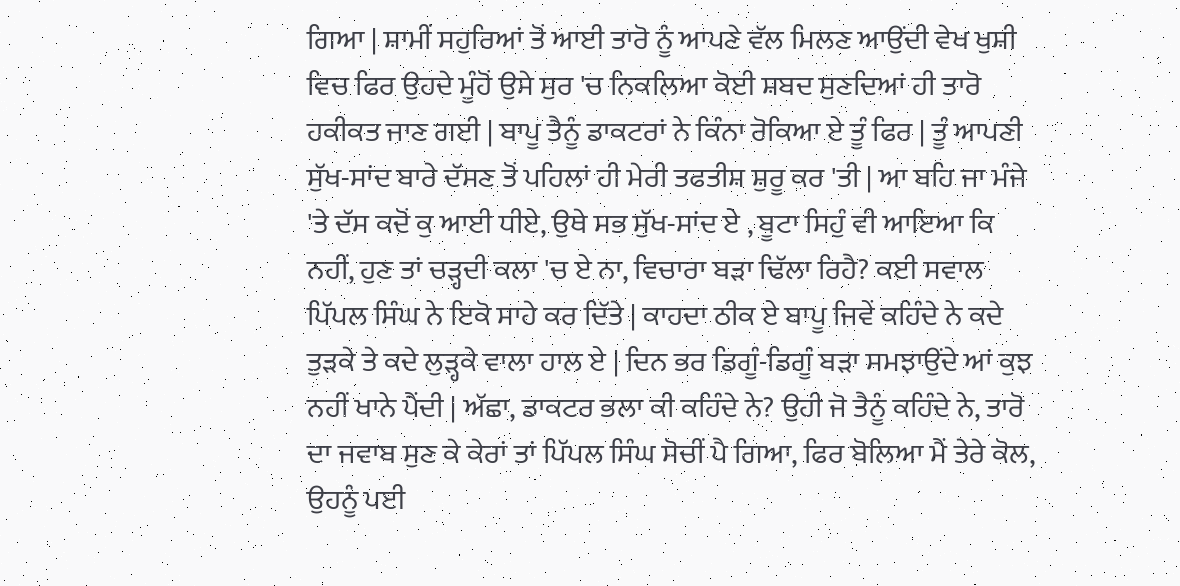ਗਿਆ | ਸ਼ਾਮੀਂ ਸਹੁਰਿਆਂ ਤੋਂ ਆਈ ਤਾਰੋ ਨੂੰ ਆਪਣੇ ਵੱਲ ਮਿਲਣ ਆਉਂਦੀ ਵੇਖ ਖੁਸ਼ੀ ਵਿਚ ਫਿਰ ਉਹਦੇ ਮੂੰਹੋਂ ਉਸੇ ਸੁਰ 'ਚ ਨਿਕਲਿਆ ਕੋਈ ਸ਼ਬਦ ਸੁਣਦਿਆਂ ਹੀ ਤਾਰੋ ਹਕੀਕਤ ਜਾਣ ਗਈ | ਬਾਪੂ ਤੈਨੂੰ ਡਾਕਟਰਾਂ ਨੇ ਕਿੰਨਾ ਰੋਕਿਆ ਏ ਤੂੰ ਫਿਰ | ਤੂੰ ਆਪਣੀ ਸੁੱਖ-ਸਾਂਦ ਬਾਰੇ ਦੱਸਣ ਤੋਂ ਪਹਿਲਾਂ ਹੀ ਮੇਰੀ ਤਫਤੀਸ਼ ਸ਼ੁਰੂ ਕਰ 'ਤੀ | ਆ ਬਹਿ ਜਾ ਮੰਜੇ 'ਤੇ ਦੱਸ ਕਦੋਂ ਕੁ ਆਈ ਧੀਏ, ਉਥੇ ਸਭ ਸੁੱਖ-ਸਾਂਦ ਏ , ਬੂਟਾ ਸਿਹੁੰ ਵੀ ਆਇਆ ਕਿ ਨਹੀਂ, ਹੁਣ ਤਾਂ ਚੜ੍ਹਦੀ ਕਲਾ 'ਚ ਏ ਨਾ, ਵਿਚਾਰਾ ਬੜਾ ਢਿੱਲਾ ਰਿਹੈ? ਕਈ ਸਵਾਲ ਪਿੱਪਲ ਸਿੰਘ ਨੇ ਇਕੋ ਸਾਹੇ ਕਰ ਦਿੱਤੇ | ਕਾਹਦਾ ਠੀਕ ਏ ਬਾਪੂ ਜਿਵੇਂ ਕਹਿੰਦੇ ਨੇ ਕਦੇ ਤੁੜਕੇ ਤੇ ਕਦੇ ਲੁੜ੍ਹਕੇ ਵਾਲਾ ਹਾਲ ਏ | ਦਿਨ ਭਰ ਡਿਗੂੰ-ਡਿਗੂੰ ਬੜਾ ਸਮਝਾਉਂਦੇ ਆਂ ਕੁਝ ਨਹੀਂ ਖਾਨੇ ਪੈਂਦੀ | ਅੱਛਾ, ਡਾਕਟਰ ਭਲਾ ਕੀ ਕਹਿੰਦੇ ਨੇ? ਉਹੀ ਜੋ ਤੈਨੂੰ ਕਹਿੰਦੇ ਨੇ, ਤਾਰੋ ਦਾ ਜਵਾਬ ਸੁਣ ਕੇ ਕੇਰਾਂ ਤਾਂ ਪਿੱਪਲ ਸਿੰਘ ਸੋਚੀਂ ਪੈ ਗਿਆ, ਫਿਰ ਬੋਲਿਆ ਮੈਂ ਤੇਰੇ ਕੋਲ, ਉਹਨੂੰ ਪਈ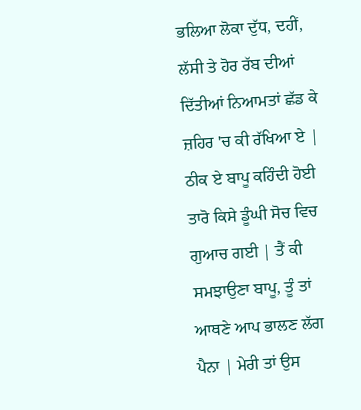ਭਲਿਆ ਲੋਕਾ ਦੁੱਧ, ਦਹੀਂ, ਲੱਸੀ ਤੇ ਹੋਰ ਰੱਬ ਦੀਆਂ ਦਿੱਤੀਆਂ ਨਿਆਮਤਾਂ ਛੱਡ ਕੇ ਜ਼ਹਿਰ 'ਚ ਕੀ ਰੱਖਿਆ ਏ | ਠੀਕ ਏ ਬਾਪੂ ਕਹਿੰਦੀ ਹੋਈ ਤਾਰੋ ਕਿਸੇ ਡੂੰਘੀ ਸੋਚ ਵਿਚ ਗੁਆਚ ਗਈ | ਤੈਂ ਕੀ ਸਮਝਾਉਣਾ ਬਾਪੂ, ਤੂੰ ਤਾਂ ਆਥਣੇ ਆਪ ਭਾਲਣ ਲੱਗ ਪੈਨਾ | ਮੇਰੀ ਤਾਂ ਉਸ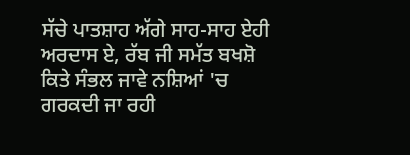ਸੱਚੇ ਪਾਤਸ਼ਾਹ ਅੱਗੇ ਸਾਹ-ਸਾਹ ਏਹੀ ਅਰਦਾਸ ਏ, ਰੱਬ ਜੀ ਸਮੱਤ ਬਖਸ਼ੋ ਕਿਤੇ ਸੰਭਲ ਜਾਵੇ ਨਸ਼ਿਆਂ 'ਚ ਗਰਕਦੀ ਜਾ ਰਹੀ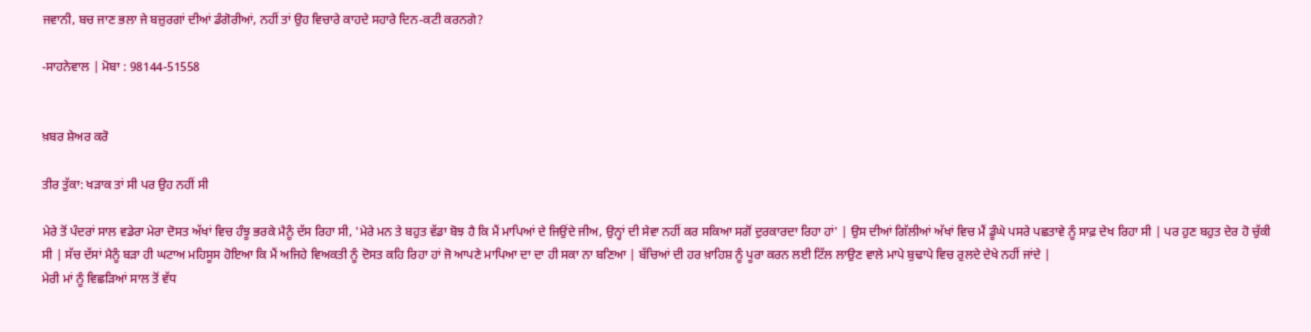ਜਵਾਨੀ, ਬਚ ਜਾਣ ਭਲਾ ਜੇ ਬਜ਼ੁਰਗਾਂ ਦੀਆਂ ਡੰਗੋਰੀਆਂ, ਨਹੀਂ ਤਾਂ ਉਹ ਵਿਚਾਰੇ ਕਾਹਦੇ ਸਹਾਰੇ ਦਿਨ-ਕਟੀ ਕਰਨਗੇ?

-ਸਾਹਨੇਵਾਲ | ਮੋਬਾ : 98144-51558


ਖ਼ਬਰ ਸ਼ੇਅਰ ਕਰੋ

ਤੀਰ ਤੁੱਕਾ: ਖੜਾਕ ਤਾਂ ਸੀ ਪਰ ਉਹ ਨਹੀਂ ਸੀ

ਮੇਰੇ ਤੋਂ ਪੰਦਰਾਂ ਸਾਲ ਵਡੇਰਾ ਮੇਰਾ ਦੋਸਤ ਅੱਖਾਂ ਵਿਚ ਹੰਝੂ ਭਰਕੇ ਮੈਨੂੰ ਦੱਸ ਰਿਹਾ ਸੀ, 'ਮੇਰੇ ਮਨ ਤੇ ਬਹੁਤ ਵੱਡਾ ਬੋਝ ਹੈ ਕਿ ਮੈਂ ਮਾਪਿਆਂ ਦੇ ਜਿਉਂਦੇ ਜੀਅ, ਉਨ੍ਹਾਂ ਦੀ ਸੇਵਾ ਨਹੀਂ ਕਰ ਸਕਿਆ ਸਗੋਂ ਦੁਰਕਾਰਦਾ ਰਿਹਾ ਹਾਂ' | ਉਸ ਦੀਆਂ ਗਿੱਲੀਆਂ ਅੱਖਾਂ ਵਿਚ ਮੈਂ ਡੂੰਘੇ ਪਸਰੇ ਪਛਤਾਵੇ ਨੂੰ ਸਾਫ਼ ਦੇਖ ਰਿਹਾ ਸੀ | ਪਰ ਹੁਣ ਬਹੁਤ ਦੇਰ ਹੋ ਚੁੱਕੀ ਸੀ | ਸੱਚ ਦੱਸਾਂ ਮੈਨੂੰ ਬੜਾ ਹੀ ਘਟਾਅ ਮਹਿਸੂਸ ਹੋਇਆ ਕਿ ਮੈਂ ਅਜਿਹੇ ਵਿਅਕਤੀ ਨੂੰ ਦੋਸਤ ਕਹਿ ਰਿਹਾ ਹਾਂ ਜੋ ਆਪਣੇ ਮਾਪਿਆ ਦਾ ਦਾ ਹੀ ਸਕਾ ਨਾ ਬਣਿਆ | ਬੱਚਿਆਂ ਦੀ ਹਰ ਖ਼ਾਹਿਸ਼ ਨੂੰ ਪੂਰਾ ਕਰਨ ਲਈ ਟਿੱਲ ਲਾਉਣ ਵਾਲੇ ਮਾਪੇ ਬੁਢਾਪੇ ਵਿਚ ਰੁਲਦੇ ਦੇਖੇ ਨਹੀਂ ਜਾਂਦੇ |
ਮੇਰੀ ਮਾਂ ਨੂੰ ਵਿਛੜਿਆਂ ਸਾਲ ਤੋਂ ਵੱਧ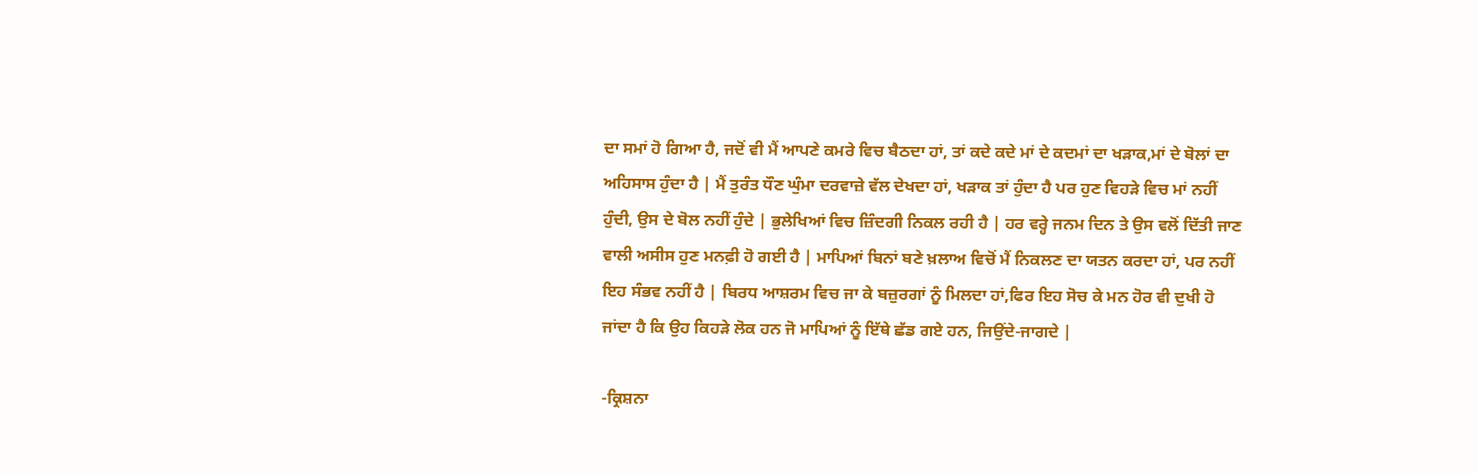ਦਾ ਸਮਾਂ ਹੋ ਗਿਆ ਹੈ, ਜਦੋਂ ਵੀ ਮੈਂ ਆਪਣੇ ਕਮਰੇ ਵਿਚ ਬੈਠਦਾ ਹਾਂ, ਤਾਂ ਕਦੇ ਕਦੇ ਮਾਂ ਦੇ ਕਦਮਾਂ ਦਾ ਖੜਾਕ,ਮਾਂ ਦੇ ਬੋਲਾਂ ਦਾ ਅਹਿਸਾਸ ਹੁੰਦਾ ਹੈ | ਮੈਂ ਤੁਰੰਤ ਧੌਣ ਘੁੰਮਾ ਦਰਵਾਜ਼ੇ ਵੱਲ ਦੇਖਦਾ ਹਾਂ, ਖੜਾਕ ਤਾਂ ਹੁੰਦਾ ਹੈ ਪਰ ਹੁਣ ਵਿਹੜੇ ਵਿਚ ਮਾਂ ਨਹੀਂ ਹੁੰਦੀ, ਉਸ ਦੇ ਬੋਲ ਨਹੀਂ ਹੁੰਦੇ | ਭੁਲੇਖਿਆਂ ਵਿਚ ਜ਼ਿੰਦਗੀ ਨਿਕਲ ਰਹੀ ਹੈ | ਹਰ ਵਰ੍ਹੇ ਜਨਮ ਦਿਨ ਤੇ ਉਸ ਵਲੋਂ ਦਿੱਤੀ ਜਾਣ ਵਾਲੀ ਅਸੀਸ ਹੁਣ ਮਨਫ਼ੀ ਹੋ ਗਈ ਹੈ | ਮਾਪਿਆਂ ਬਿਨਾਂ ਬਣੇ ਖ਼ਲਾਅ ਵਿਚੋਂ ਮੈਂ ਨਿਕਲਣ ਦਾ ਯਤਨ ਕਰਦਾ ਹਾਂ, ਪਰ ਨਹੀਂ ਇਹ ਸੰਭਵ ਨਹੀਂ ਹੈ | ਬਿਰਧ ਆਸ਼ਰਮ ਵਿਚ ਜਾ ਕੇ ਬਜ਼ੁਰਗਾਂ ਨੂੰ ਮਿਲਦਾ ਹਾਂ,ਫਿਰ ਇਹ ਸੋਚ ਕੇ ਮਨ ਹੋਰ ਵੀ ਦੁਖੀ ਹੋ ਜਾਂਦਾ ਹੈ ਕਿ ਉਹ ਕਿਹੜੇ ਲੋਕ ਹਨ ਜੋ ਮਾਪਿਆਂ ਨੂੰ ਇੱਥੇ ਛੱਡ ਗਏ ਹਨ, ਜਿਉਂਦੇ-ਜਾਗਦੇ |

-ਕ੍ਰਿਸ਼ਨਾ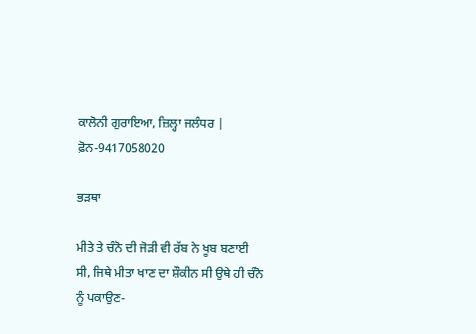ਕਾਲੋਨੀ ਗੁਰਾਇਆ, ਜ਼ਿਲ੍ਹਾ ਜਲੰਧਰ |
ਫ਼ੋਨ-9417058020

ਭੜਥਾ

ਮੀਤੇ ਤੇ ਚੰਨੋ ਦੀ ਜੋੜੀ ਵੀ ਰੱਬ ਨੇ ਖੂਬ ਬਣਾਈ ਸੀ, ਜਿਥੇ ਮੀਤਾ ਖਾਣ ਦਾ ਸ਼ੌਕੀਨ ਸੀ ਉਥੇ ਹੀ ਚੰਨੋ ਨੂੰ ਪਕਾਉਣ-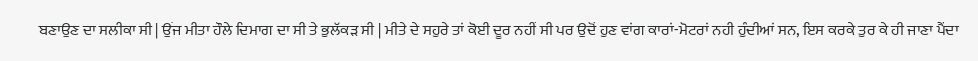ਬਣਾਉਣ ਦਾ ਸਲੀਕਾ ਸੀ | ਉਂਜ ਮੀਤਾ ਹੌਲੇ ਦਿਮਾਗ ਦਾ ਸੀ ਤੇ ਭੁਲੱਕੜ ਸੀ | ਮੀਤੇ ਦੇ ਸਹੁਰੇ ਤਾਂ ਕੋਈ ਦੂਰ ਨਹੀਂ ਸੀ ਪਰ ਉਦੋਂ ਹੁਣ ਵਾਂਗ ਕਾਰਾਂ-ਮੋਟਰਾਂ ਨਹੀ ਹੁੰਦੀਆਂ ਸਨ, ਇਸ ਕਰਕੇ ਤੁਰ ਕੇ ਹੀ ਜਾਣਾ ਪੈਂਦਾ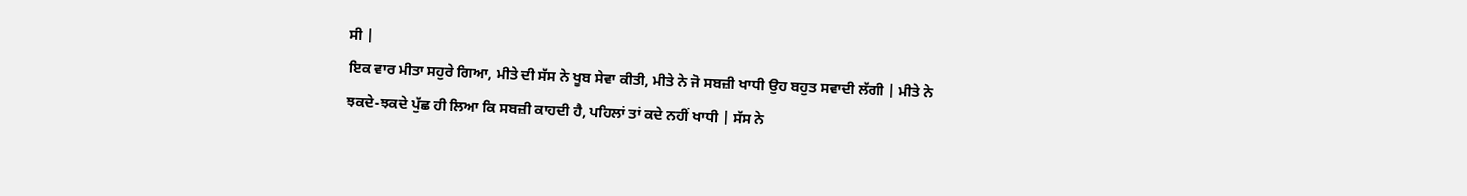ਸੀ |
ਇਕ ਵਾਰ ਮੀਤਾ ਸਹੁਰੇ ਗਿਆ, ਮੀਤੇ ਦੀ ਸੱਸ ਨੇ ਖੂਬ ਸੇਵਾ ਕੀਤੀ, ਮੀਤੇ ਨੇ ਜੋ ਸਬਜ਼ੀ ਖਾਧੀ ਉਹ ਬਹੁਤ ਸਵਾਦੀ ਲੱਗੀ | ਮੀਤੇ ਨੇ ਝਕਦੇ-ਝਕਦੇ ਪੁੱਛ ਹੀ ਲਿਆ ਕਿ ਸਬਜ਼ੀ ਕਾਹਦੀ ਹੈ, ਪਹਿਲਾਂ ਤਾਂ ਕਦੇ ਨਹੀਂ ਖਾਧੀ | ਸੱਸ ਨੇ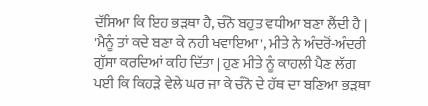ਦੱਸਿਆ ਕਿ ਇਹ ਭੜਥਾ ਹੈ, ਚੰਨੋ ਬਹੁਤ ਵਧੀਆ ਬਣਾ ਲੈਂਦੀ ਹੈ | 'ਮੈਨੂੰ ਤਾਂ ਕਦੇ ਬਣਾ ਕੇ ਨਹੀ ਖਵਾਇਆ', ਮੀਤੇ ਨੇ ਅੰਦਰੋਂ-ਅੰਦਰੀ ਗੁੱਸਾ ਕਰਦਿਆਂ ਕਹਿ ਦਿੱਤਾ | ਹੁਣ ਮੀਤੇ ਨੂੰ ਕਾਹਲੀ ਪੈਣ ਲੱਗ ਪਈ ਕਿ ਕਿਹੜੇ ਵੇਲੇ ਘਰ ਜਾ ਕੇ ਚੰਨੋ ਦੇ ਹੱਥ ਦਾ ਬਣਿਆ ਭੜਥਾ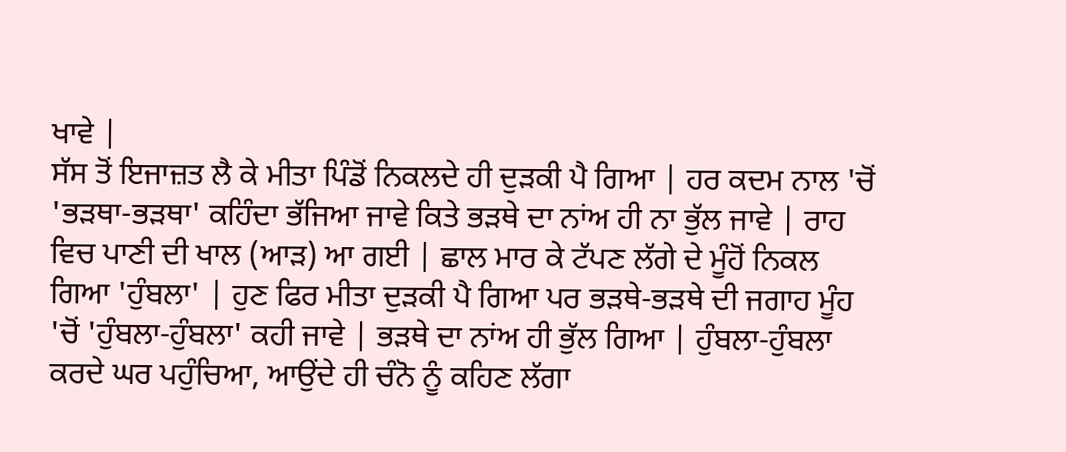ਖਾਵੇ |
ਸੱਸ ਤੋਂ ਇਜਾਜ਼ਤ ਲੈ ਕੇ ਮੀਤਾ ਪਿੰਡੋਂ ਨਿਕਲਦੇ ਹੀ ਦੁੜਕੀ ਪੈ ਗਿਆ | ਹਰ ਕਦਮ ਨਾਲ 'ਚੋਂ 'ਭੜਥਾ-ਭੜਥਾ' ਕਹਿੰਦਾ ਭੱਜਿਆ ਜਾਵੇ ਕਿਤੇ ਭੜਥੇ ਦਾ ਨਾਂਅ ਹੀ ਨਾ ਭੁੱਲ ਜਾਵੇ | ਰਾਹ ਵਿਚ ਪਾਣੀ ਦੀ ਖਾਲ (ਆੜ) ਆ ਗਈ | ਛਾਲ ਮਾਰ ਕੇ ਟੱਪਣ ਲੱਗੇ ਦੇ ਮੂੰਹੋਂ ਨਿਕਲ ਗਿਆ 'ਹੁੰਬਲਾ' | ਹੁਣ ਫਿਰ ਮੀਤਾ ਦੁੜਕੀ ਪੈ ਗਿਆ ਪਰ ਭੜਥੇ-ਭੜਥੇ ਦੀ ਜਗਾਹ ਮੂੰਹ 'ਚੋਂ 'ਹੁੰਬਲਾ-ਹੁੰਬਲਾ' ਕਹੀ ਜਾਵੇ | ਭੜਥੇ ਦਾ ਨਾਂਅ ਹੀ ਭੁੱਲ ਗਿਆ | ਹੁੰਬਲਾ-ਹੁੰਬਲਾ ਕਰਦੇ ਘਰ ਪਹੁੰਚਿਆ, ਆਉਂਦੇ ਹੀ ਚੰਨੋ ਨੂੰ ਕਹਿਣ ਲੱਗਾ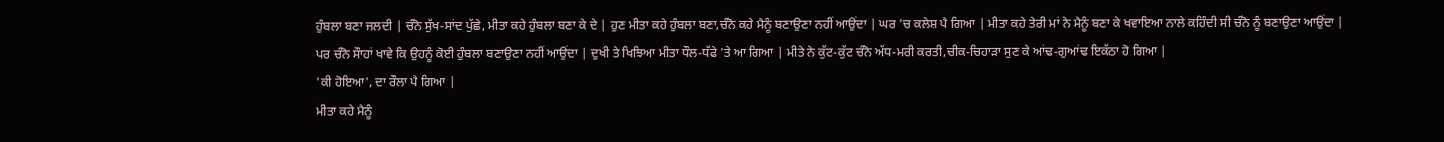ਹੁੰਬਲਾ ਬਣਾ ਜਲਦੀ | ਚੰਨੋ ਸੁੱਖ-ਸਾਂਦ ਪੁੱਛੇ, ਮੀਤਾ ਕਹੇ ਹੁੰਬਲਾ ਬਣਾ ਕੇ ਦੇ | ਹੁਣ ਮੀਤਾ ਕਹੇ ਹੁੰਬਲਾ ਬਣਾ,ਚੰਨੋ ਕਹੇ ਮੈਨੂੰ ਬਣਾਉਣਾ ਨਹੀਂ ਆਉਂਦਾ | ਘਰ 'ਚ ਕਲੇਸ਼ ਪੈ ਗਿਆ | ਮੀਤਾ ਕਹੇ ਤੇਰੀ ਮਾਂ ਨੇ ਮੈਨੂੰ ਬਣਾ ਕੇ ਖਵਾਇਆ ਨਾਲੇ ਕਹਿੰਦੀ ਸੀ ਚੰਨੋ ਨੂੰ ਬਣਾਉਣਾ ਆਉਂਦਾ | ਪਰ ਚੰਨੋ ਸੌਾਹਾਂ ਖਾਵੇ ਕਿ ਉਹਨੂੰ ਕੋਈ ਹੁੰਬਲਾ ਬਣਾਉਣਾ ਨਹੀਂ ਆਉਂਦਾ | ਦੁਖੀ ਤੇ ਖਿਝਿਆ ਮੀਤਾ ਧੌਲ-ਧੱਫੇ 'ਤੇ ਆ ਗਿਆ | ਮੀਤੇ ਨੇ ਕੁੱਟ-ਕੁੱਟ ਚੰਨੋ ਅੱਧ-ਮਰੀ ਕਰਤੀ,ਚੀਕ-ਚਿਹਾੜਾ ਸੁਣ ਕੇ ਆਂਢ-ਗੁਆਂਢ ਇਕੱਠਾ ਹੋ ਗਿਆ |
'ਕੀ ਹੋਇਆ', ਦਾ ਰੌਲਾ ਪੈ ਗਿਆ |
ਮੀਤਾ ਕਹੇ ਮੈਨੂੰ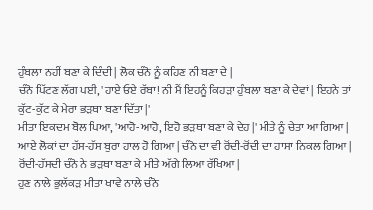ਹੁੰਬਲਾ ਨਹੀਂ ਬਣਾ ਕੇ ਦਿੰਦੀ | ਲੋਕ ਚੰਨੋ ਨੂੰ ਕਹਿਣ ਨੀ ਬਣਾ ਦੇ |
ਚੰਨੋ ਪਿੱਟਣ ਲੱਗ ਪਈ, 'ਹਾਏ ਓਏ ਰੱਬਾ! ਨੀ ਮੈਂ ਇਹਨੂੰ ਕਿਹੜਾ ਹੁੰਬਲਾ ਬਣਾ ਕੇ ਦੇਵਾਂ | ਇਹਨੇ ਤਾਂ ਕੁੱਟ-ਕੁੱਟ ਕੇ ਮੇਰਾ ਭੜਥਾ ਬਣਾ ਦਿੱਤਾ |'
ਮੀਤਾ ਇਕਦਮ ਬੋਲ ਪਿਆ, 'ਆਹੋ-ਆਹੋ, ਇਹੋ ਭੜਥਾ ਬਣਾ ਕੇ ਦੇਹ |' ਮੀਤੇ ਨੂੰ ਚੇਤਾ ਆ ਗਿਆ |
ਆਏ ਲੋਕਾਂ ਦਾ ਹੱਸ-ਹੱਸ ਬੁਰਾ ਹਾਲ ਹੋ ਗਿਆ | ਚੰਨੋ ਦਾ ਵੀ ਰੋਂਦੀ-ਰੋਂਦੀ ਦਾ ਹਾਸਾ ਨਿਕਲ ਗਿਆ |
ਰੋਂਦੀ-ਹੱਸਦੀ ਚੰਨੋ ਨੇ ਭੜਥਾ ਬਣਾ ਕੇ ਮੀਤੇ ਅੱਗੇ ਲਿਆ ਰੱਖਿਆ |
ਹੁਣ ਨਾਲੇ ਭੁਲੱਕੜ ਮੀਤਾ ਖਾਵੇ ਨਾਲੇ ਚੰਨੋ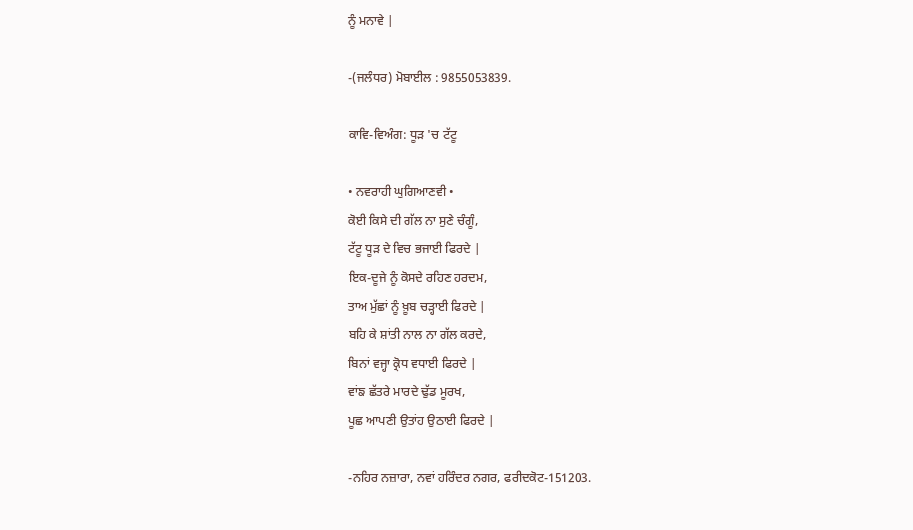ਨੂੰ ਮਨਾਵੇ |

-(ਜਲੰਧਰ) ਮੋਬਾਈਲ : 9855053839.

ਕਾਵਿ-ਵਿਅੰਗ: ਧੂੜ 'ਚ ਟੱਟੂ

• ਨਵਰਾਹੀ ਘੁਗਿਆਣਵੀ •
ਕੋਈ ਕਿਸੇ ਦੀ ਗੱਲ ਨਾ ਸੁਣੇ ਚੰਗੂੰ,
ਟੱਟੂ ਧੂੜ ਦੇ ਵਿਚ ਭਜਾਈ ਫਿਰਦੇ |
ਇਕ-ਦੂਜੇ ਨੂੰ ਕੋਸਦੇ ਰਹਿਣ ਹਰਦਮ,
ਤਾਅ ਮੁੱਛਾਂ ਨੂੰ ਖ਼ੂਬ ਚੜ੍ਹਾਈ ਫਿਰਦੇ |
ਬਹਿ ਕੇ ਸ਼ਾਂਤੀ ਨਾਲ ਨਾ ਗੱਲ ਕਰਦੇ,
ਬਿਨਾਂ ਵਜ੍ਹਾ ਕ੍ਰੋਧ ਵਧਾਈ ਫਿਰਦੇ |
ਵਾਂਙ ਛੱਤਰੇ ਮਾਰਦੇ ਢੁੱਡ ਮੂਰਖ,
ਪੂਛ ਆਪਣੀ ਉਤਾਂਹ ਉਠਾਈ ਫਿਰਦੇ |

-ਨਹਿਰ ਨਜ਼ਾਰਾ, ਨਵਾਂ ਹਰਿੰਦਰ ਨਗਰ, ਫਰੀਦਕੋਟ-151203.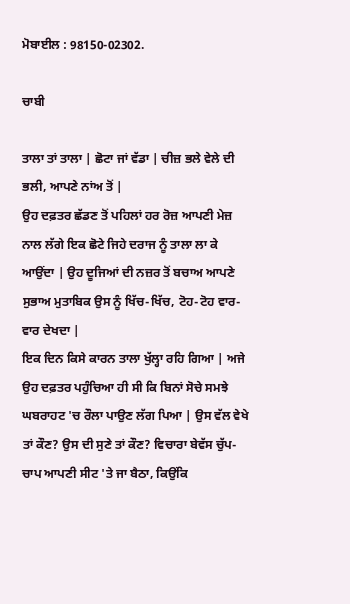ਮੋਬਾਈਲ : 98150-02302.

ਚਾਬੀ

ਤਾਲਾ ਤਾਂ ਤਾਲਾ | ਛੋਟਾ ਜਾਂ ਵੱਡਾ | ਚੀਜ਼ ਭਲੇ ਵੇਲੇ ਦੀ ਭਲੀ, ਆਪਣੇ ਨਾਂਅ ਤੋਂ |
ਉਹ ਦਫ਼ਤਰ ਛੱਡਣ ਤੋਂ ਪਹਿਲਾਂ ਹਰ ਰੋਜ਼ ਆਪਣੀ ਮੇਜ਼ ਨਾਲ ਲੱਗੇ ਇਕ ਛੋਟੇ ਜਿਹੇ ਦਰਾਜ ਨੂੰ ਤਾਲਾ ਲਾ ਕੇ ਆਉਂਦਾ | ਉਹ ਦੂਜਿਆਂ ਦੀ ਨਜ਼ਰ ਤੋਂ ਬਚਾਅ ਆਪਣੇ ਸੁਭਾਅ ਮੁਤਾਬਿਕ ਉਸ ਨੂੰ ਖਿੱਚ-ਖਿੱਚ, ਟੋਹ-ਟੋਹ ਵਾਰ-ਵਾਰ ਦੇਖਦਾ |
ਇਕ ਦਿਨ ਕਿਸੇ ਕਾਰਨ ਤਾਲਾ ਖੁੱਲ੍ਹਾ ਰਹਿ ਗਿਆ | ਅਜੇ ਉਹ ਦਫ਼ਤਰ ਪਹੁੰਚਿਆ ਹੀ ਸੀ ਕਿ ਬਿਨਾਂ ਸੋਚੇ ਸਮਝੇ ਘਬਰਾਹਟ 'ਚ ਰੌਲਾ ਪਾਉਣ ਲੱਗ ਪਿਆ | ਉਸ ਵੱਲ ਵੇਖੇ ਤਾਂ ਕੌਣ? ਉਸ ਦੀ ਸੁਣੇ ਤਾਂ ਕੌਣ? ਵਿਚਾਰਾ ਬੇਵੱਸ ਚੁੱਪ-ਚਾਪ ਆਪਣੀ ਸੀਟ 'ਤੇ ਜਾ ਬੈਠਾ, ਕਿਉਂਕਿ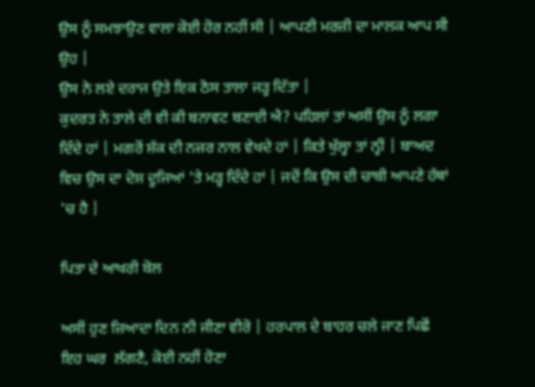ਉਸ ਨੂੰ ਸਮਝਾਉਣ ਵਾਲਾ ਕੋਈ ਹੋਰ ਨਹੀਂ ਸੀ | ਆਪਣੀ ਮਰਜ਼ੀ ਦਾ ਮਾਲਕ ਆਪ ਸੀ ਉਹ |
ਉਸ ਨੇ ਲਏ ਦਰਾਜ ਉਤੇ ਇਕ ਠੋਸ ਤਾਲਾ ਜੜ੍ਹ ਦਿੱਤਾ |
ਕੁਦਰਤ ਨੇ ਤਾਲੇ ਦੀ ਵੀ ਕੀ ਬਨਾਵਟ ਬਣਾਈ ਐ? ਪਹਿਲਾਂ ਤਾਂ ਅਸੀਂ ਉਸ ਨੂੰ ਲਗਾ ਦਿੰਦੇ ਹਾਂ | ਮਗਰੋਂ ਸ਼ੱਕ ਦੀ ਨਜ਼ਰ ਨਾਲ ਵੇਖਦੇ ਹਾਂ | ਕਿਤੇ ਖੁੱਲ੍ਹਾ ਤਾਂ ਨ੍ਹੀਂ | ਬਾਅਦ ਵਿਚ ਉਸ ਦਾ ਦੋਸ਼ ਦੂਜਿਆਂ 'ਤੇ ਮੜ੍ਹ ਦਿੰਦੇ ਹਾਂ | ਜਦੋਂ ਕਿ ਉਸ ਦੀ ਚਾਬੀ ਆਪਣੇ ਹੱਥਾਂ 'ਚ ਹੈ |

ਪਿਤਾ ਦੇ ਆਖਰੀ ਬੋਲ

ਅਸੀਂ ਹੁਣ ਜ਼ਿਆਦਾ ਦਿਨ ਨੀ ਜੀਣਾ ਵੀਰੋ | ਹਰਪਾਲ ਦੇ ਬਾਹਰ ਚਲੇ ਜਾਣ ਪਿਛੋਂ ਇਹ ਘਰ  ਲੱਗਣੈ, ਕੋਈ ਨਹੀਂ ਹੋਣਾ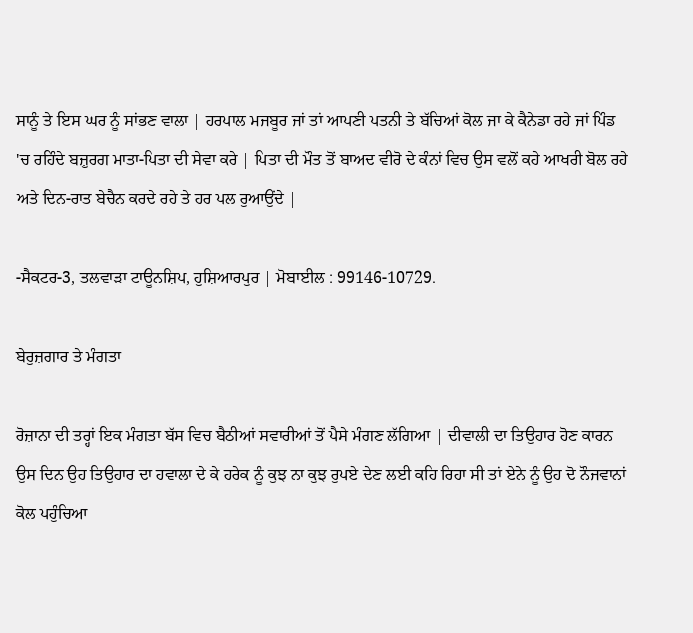ਸਾਨੂੰ ਤੇ ਇਸ ਘਰ ਨੂੰ ਸਾਂਭਣ ਵਾਲਾ | ਹਰਪਾਲ ਮਜਬੂਰ ਜਾਂ ਤਾਂ ਆਪਣੀ ਪਤਨੀ ਤੇ ਬੱਚਿਆਂ ਕੋਲ ਜਾ ਕੇ ਕੈਨੇਡਾ ਰਹੇ ਜਾਂ ਪਿੰਡ 'ਚ ਰਹਿੰਦੇ ਬਜ਼ੁਰਗ ਮਾਤਾ-ਪਿਤਾ ਦੀ ਸੇਵਾ ਕਰੇ | ਪਿਤਾ ਦੀ ਮੌਤ ਤੋਂ ਬਾਅਦ ਵੀਰੋ ਦੇ ਕੰਨਾਂ ਵਿਚ ਉਸ ਵਲੋਂ ਕਹੇ ਆਖਰੀ ਬੋਲ ਰਹੇ ਅਤੇ ਦਿਨ-ਰਾਤ ਬੇਚੈਨ ਕਰਦੇ ਰਹੇ ਤੇ ਹਰ ਪਲ ਰੁਆਉਂਦੇ |

-ਸੈਕਟਰ-3, ਤਲਵਾੜਾ ਟਾਊਨਸ਼ਿਪ, ਹੁਸ਼ਿਆਰਪੁਰ | ਮੋਬਾਈਲ : 99146-10729.

ਬੇਰੁਜ਼ਗਾਰ ਤੇ ਮੰਗਤਾ

ਰੋਜ਼ਾਨਾ ਦੀ ਤਰ੍ਹਾਂ ਇਕ ਮੰਗਤਾ ਬੱਸ ਵਿਚ ਬੈਠੀਆਂ ਸਵਾਰੀਆਂ ਤੋਂ ਪੈਸੇ ਮੰਗਣ ਲੱਗਿਆ | ਦੀਵਾਲੀ ਦਾ ਤਿਉਹਾਰ ਹੋਣ ਕਾਰਨ ਉਸ ਦਿਨ ਉਹ ਤਿਉਹਾਰ ਦਾ ਹਵਾਲਾ ਦੇ ਕੇ ਹਰੇਕ ਨੂੰ ਕੁਝ ਨਾ ਕੁਝ ਰੁਪਏ ਦੇਣ ਲਈ ਕਹਿ ਰਿਹਾ ਸੀ ਤਾਂ ਏਨੇ ਨੂੰ ਉਹ ਦੋ ਨੌਜਵਾਨਾਂ ਕੋਲ ਪਹੁੰਚਿਆ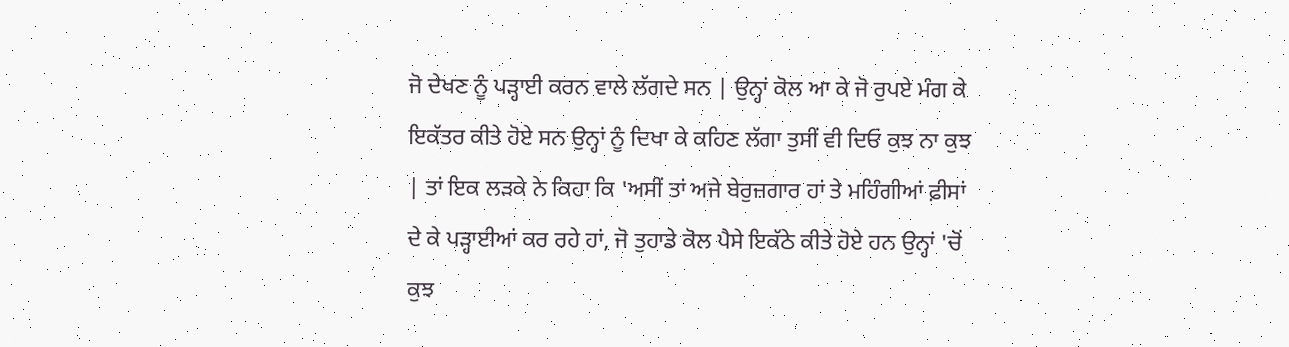ਜੋ ਦੇਖਣ ਨੂੰ ਪੜ੍ਹਾਈ ਕਰਨ ਵਾਲੇ ਲੱਗਦੇ ਸਨ | ਉਨ੍ਹਾਂ ਕੋਲ ਆ ਕੇ ਜੋ ਰੁਪਏ ਮੰਗ ਕੇ ਇਕੱਤਰ ਕੀਤੇ ਹੋਏ ਸਨ ਉਨ੍ਹਾਂ ਨੂੰ ਦਿਖਾ ਕੇ ਕਹਿਣ ਲੱਗਾ ਤੁਸੀਂ ਵੀ ਦਿਓ ਕੁਝ ਨਾ ਕੁਝ | ਤਾਂ ਇਕ ਲੜਕੇ ਨੇ ਕਿਹਾ ਕਿ 'ਅਸੀਂ ਤਾਂ ਅਜੇ ਬੇਰੁਜ਼ਗਾਰ ਹਾਂ ਤੇ ਮਹਿੰਗੀਆਂ ਫ਼ੀਸਾਂ ਦੇ ਕੇ ਪੜ੍ਹਾਈਆਂ ਕਰ ਰਹੇ ਹਾਂ, ਜੋ ਤੁਹਾਡੇ ਕੋਲ ਪੈਸੇ ਇਕੱਠੇ ਕੀਤੇ ਹੋਏ ਹਨ ਉਨ੍ਹਾਂ 'ਚੋਂ ਕੁਝ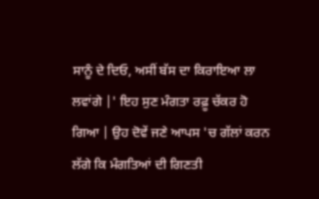ਸਾਨੂੰ ਦੇ ਦਿਓ, ਅਸੀਂ ਬੱਸ ਦਾ ਕਿਰਾਇਆ ਲਾ ਲਵਾਂਗੇ |' ਇਹ ਸੁਣ ਮੰਗਤਾ ਰਫ਼ੂ ਚੱਕਰ ਹੋ ਗਿਆ | ਉਹ ਦੋਵੇਂ ਜਣੇ ਆਪਸ 'ਚ ਗੱਲਾਂ ਕਰਨ ਲੱਗੇ ਕਿ ਮੰਗਤਿਆਂ ਦੀ ਗਿਣਤੀ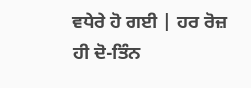ਵਧੇਰੇ ਹੋ ਗਈ | ਹਰ ਰੋਜ਼ ਹੀ ਦੋ-ਤਿੰਨ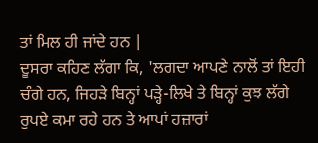ਤਾਂ ਮਿਲ ਹੀ ਜਾਂਦੇ ਹਨ |
ਦੂਸਰਾ ਕਹਿਣ ਲੱਗਾ ਕਿ, 'ਲਗਦਾ ਆਪਣੇ ਨਾਲੋਂ ਤਾਂ ਇਹੀ ਚੰਗੇ ਹਨ, ਜਿਹੜੇ ਬਿਨ੍ਹਾਂ ਪੜ੍ਹੇ-ਲਿਖੇ ਤੇ ਬਿਨ੍ਹਾਂ ਕੁਝ ਲੱਗੇ ਰੁਪਏ ਕਮਾ ਰਹੇ ਹਨ ਤੇ ਆਪਾਂ ਹਜ਼ਾਰਾਂ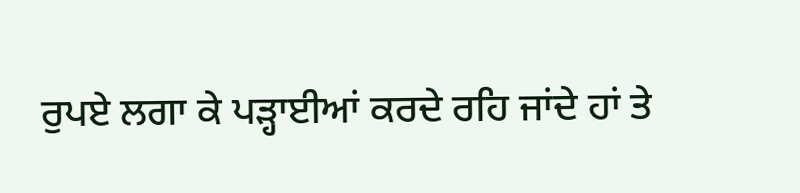ਰੁਪਏ ਲਗਾ ਕੇ ਪੜ੍ਹਾਈਆਂ ਕਰਦੇ ਰਹਿ ਜਾਂਦੇ ਹਾਂ ਤੇ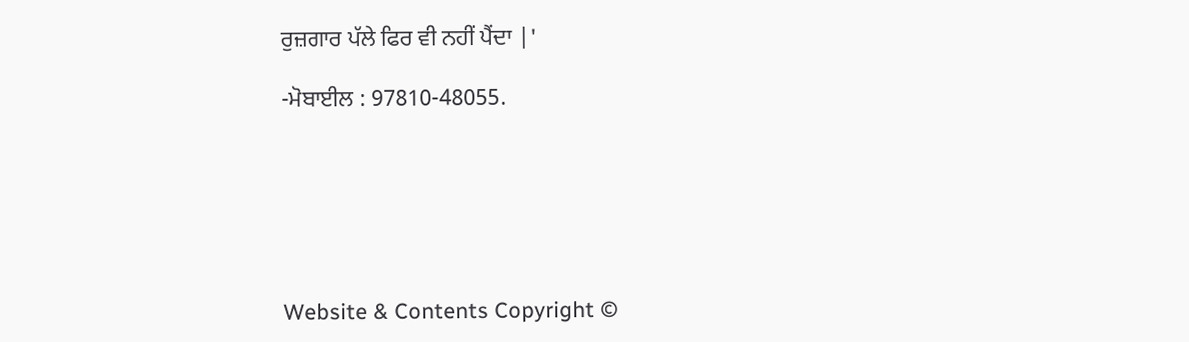ਰੁਜ਼ਗਾਰ ਪੱਲੇ ਫਿਰ ਵੀ ਨਹੀਂ ਪੈਂਦਾ |'

-ਮੋਬਾਈਲ : 97810-48055.






Website & Contents Copyright ©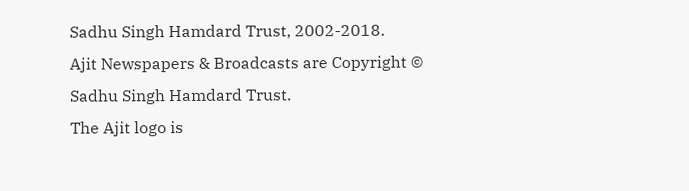Sadhu Singh Hamdard Trust, 2002-2018.
Ajit Newspapers & Broadcasts are Copyright © Sadhu Singh Hamdard Trust.
The Ajit logo is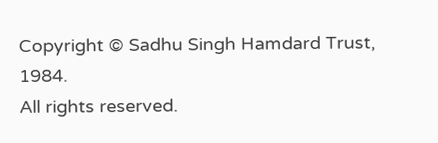Copyright © Sadhu Singh Hamdard Trust, 1984.
All rights reserved.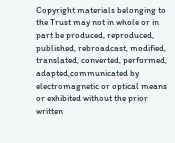Copyright materials belonging to the Trust may not in whole or in part be produced, reproduced, published, rebroadcast, modified, translated, converted, performed, adapted,communicated by electromagnetic or optical means or exhibited without the prior written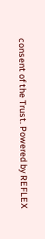consent of the Trust. Powered by REFLEX